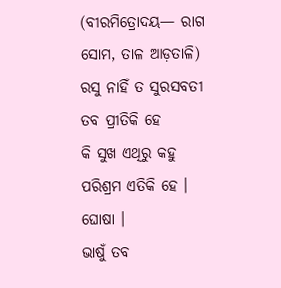(ବୀରମିତ୍ରୋଦୟ— ରାଗ ସୋମ, ତାଳ ଆଡ଼ତାଳି)
ରସୁ ନାହିଁ ତ ସୁରସବତୀ ତବ ପ୍ରୀତିକି ହେ
କି ସୁଖ ଏଥିରୁ କହୁ ପରିଶ୍ରମ ଏତିକି ହେ । ଘୋଷା ।
ଭାଷୁଁ ତବ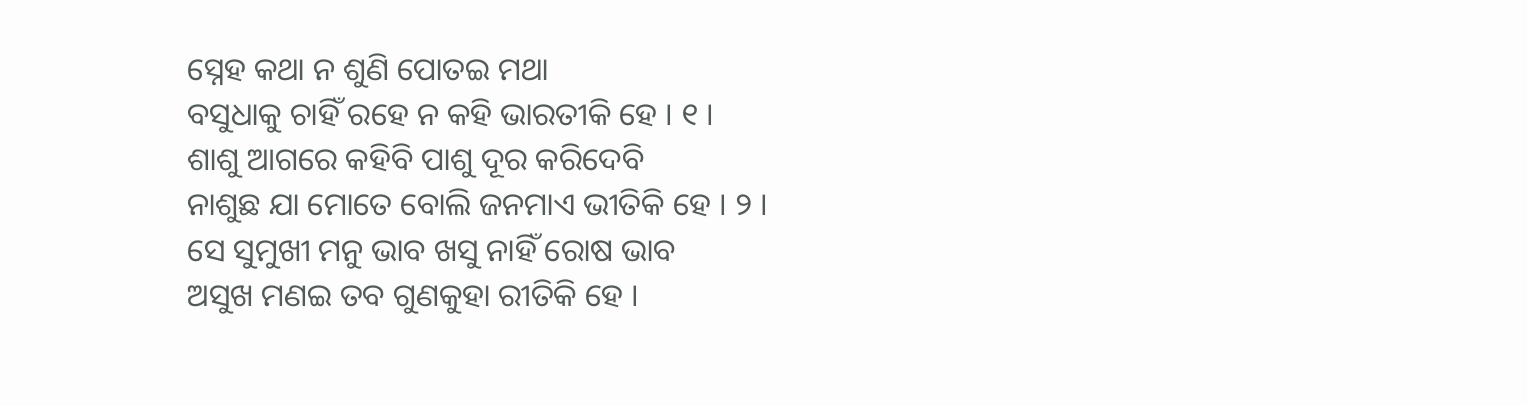ସ୍ନେହ କଥା ନ ଶୁଣି ପୋତଇ ମଥା
ବସୁଧାକୁ ଚାହିଁ ରହେ ନ କହି ଭାରତୀକି ହେ । ୧ ।
ଶାଶୁ ଆଗରେ କହିବି ପାଶୁ ଦୂର କରିଦେବି
ନାଶୁଛ ଯା ମୋତେ ବୋଲି ଜନମାଏ ଭୀତିକି ହେ । ୨ ।
ସେ ସୁମୁଖୀ ମନୁ ଭାବ ଖସୁ ନାହିଁ ରୋଷ ଭାବ
ଅସୁଖ ମଣଇ ତବ ଗୁଣକୁହା ରୀତିକି ହେ ।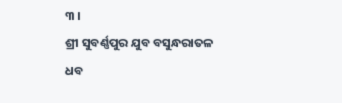୩ ।
ଶ୍ରୀ ସୁବର୍ଣ୍ଣପୁର ଯୁବ ବସୁନ୍ଧରାତଳ ଧବ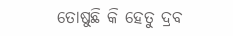ତୋଷୁଛି କି ହେତୁ ଦ୍ରବ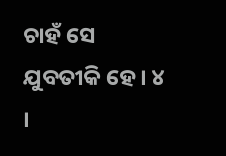ଚାହଁ ସେ ଯୁବତୀକି ହେ । ୪ ।